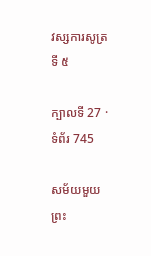វស្សការសូត្រទី ៥

ក្បាលទី 27 · ទំព័រ 745

សម័យមួយ ព្រះ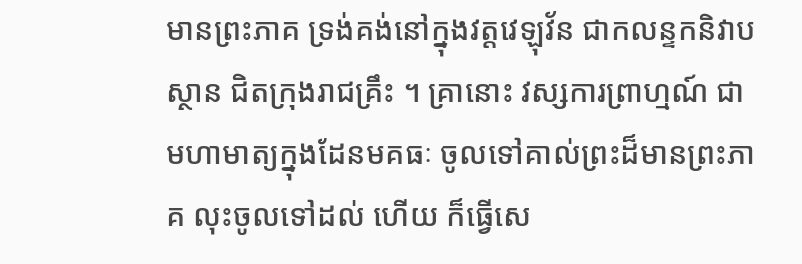មានព្រះភាគ ទ្រង់គង់នៅក្នុងវត្តវេឡុវ័ន ជាកលន្ទកនិវាបស្ថាន ជិតក្រុងរាជគ្រឹះ ។ គ្រានោះ វស្សការព្រាហ្មណ៍ ជា មហាមាត្យក្នុងដែនមគធៈ ចូលទៅគាល់ព្រះដ៏មានព្រះភាគ លុះចូលទៅដល់ ហើយ ក៏ធ្វើសេ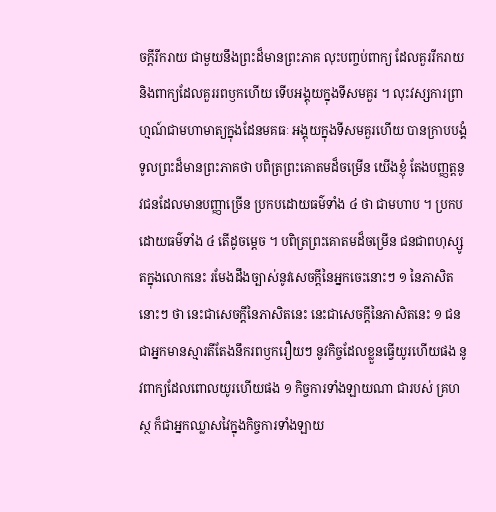ចក្តីរីករាយ ជាមួយនឹងព្រះដ៏មានព្រះភាគ លុះបញ្ចប់ពាក្យ ដែលគួររីករាយ និងពាក្យដែលគួររពឫកហើយ ទើបអង្គុយក្នុងទីសមគួរ ។ លុះវស្សការព្រាហ្មណ៍ជាមហាមាត្យក្នុងដែនមគធៈ អង្គុយក្នុងទីសមគួរហើយ បានក្រាបបង្គំទូលព្រះដ៏មានព្រះភាគថា បពិត្រព្រះគោតមដ៏ចម្រើន យើងខ្ញុំ តែងបញ្ញត្តនូវជនដែលមានបញ្ញាច្រើន ប្រកបដោយធម៌ទាំង ៤ ថា ជាមហាប ។ ប្រកបដោយធម៌ទាំង ៤ តើដូចម្តេច ។ បពិត្រព្រះគោតមដ៏ចម្រើន ជនជាពហុស្សូតក្នុងលោកនេះ រមែងដឹងច្បាស់នូវសេចក្តីនៃអ្នកចេះនោះៗ ១ នៃភាសិតនោះៗ ថា នេះជាសេចក្តីនៃភាសិតនេះ នេះជាសេចក្តីនៃភាសិតនេះ ១ ជនជាអ្នកមានស្មារតីតែងនឹករពឫករឿយៗ នូវកិច្ចដែលខ្លួនធ្វើយូរហើយផង នូវពាក្យដែលពោលយូរហើយផង ១ កិច្ចការទាំងឡាយណា ជារបស់ គ្រហស្ថ ក៏ជាអ្នកឈ្លាសវៃក្នុងកិច្ចការទាំងឡាយ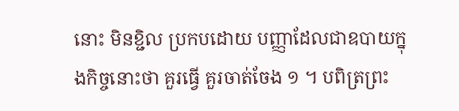នោះ មិនខ្ជិល ប្រកបដោយ បញ្ញាដែលជាឧបាយក្នុងកិច្ចនោះថា គួរធ្វើ គួរចាត់ចែង ១ ។ បពិត្រព្រះ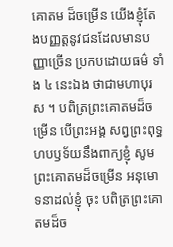គោតម ដ៏ចម្រើន យើងខ្ញុំតែងបញ្ញត្តនូវជនដែលមានបញ្ញាច្រើន ប្រកបដោយធម៌ ទាំង ៤ នេះឯង ថាជាមហាបុរស ។ បពិត្រព្រះគោតមដ៏ចម្រើន បើព្រះអង្គ សព្វព្រះពុទ្ធហបឫទ័យនឹងពាក្យខ្ញុំ សូមព្រះគោតមដ៏ចម្រើន អនុមោទនាដល់ខ្ញុំ ចុះ បពិត្រព្រះគោតមដ៏ច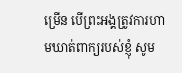ម្រើន បើព្រះអង្គត្រូវការហាមឃាត់ពាក្យរបស់ខ្ញុំ សូម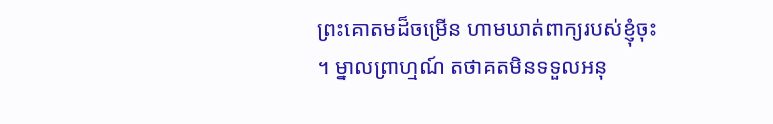ព្រះគោតមដ៏ចម្រើន ហាមឃាត់ពាក្យរបស់ខ្ញុំចុះ ។ ម្នាលព្រាហ្មណ៍ តថាគតមិនទទួលអនុ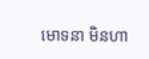មោទនា មិនហា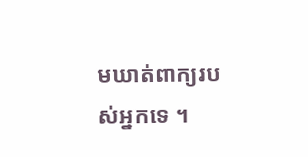មឃាត់ពាក្យរបស់អ្នកទេ ។